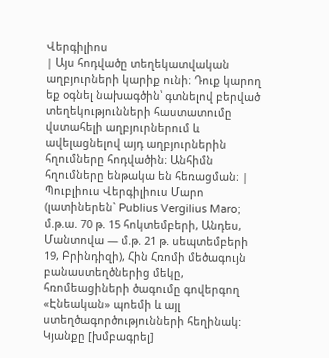Վերգիլիոս
| Այս հոդվածը տեղեկատվական աղբյուրների կարիք ունի։ Դուք կարող եք օգնել նախագծին՝ գտնելով բերված տեղեկությունների հաստատումը վստահելի աղբյուրներում և ավելացնելով այդ աղբյուրներին հղումները հոդվածին։ Անհիմն հղումները ենթակա են հեռացման։ |
Պուբլիուս Վերգիլիուս Մարո (լատիներեն` Publius Vergilius Maro; մ.թ.ա. 70 թ. 15 հոկտեմբերի, Անդես, Մանտովա — մ.թ. 21 թ. սեպտեմբերի 19, Բրինդիզի), Հին Հռոմի մեծագույն բանաստեղծներից մեկը, հռոմեացիների ծագումը գովերգող «Էնեական» պոեմի և այլ ստեղծագործությունների հեղինակ:
Կյանքը [խմբագրել]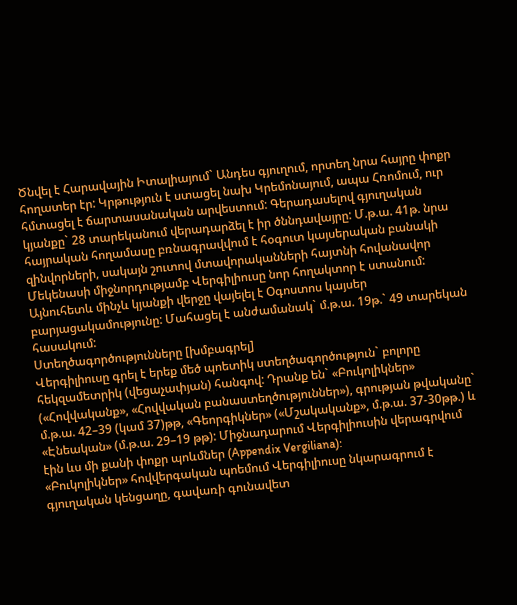Ծնվել է Հարավային Իտալիայում` Անդես գյուղում, որտեղ նրա հայրը փոքր հողատեր էր: Կրթություն է ստացել նախ Կրեմոնայում, ապա Հռոմում, ուր հմտացել է ճարտասանական արվեստում: Գերադասելով գյուղական կյանքը` 28 տարեկանում վերադարձել է իր ծննդավայրը: Մ.թ.ա. 41թ. նրա հայրական հողամասը բռնագրավվում է հօգուտ կայսերական բանակի զինվորների, սակայն շուտով մտավորականների հայտնի հովանավոր Մեկենասի միջնորդությամբ Վերգիլիուսը նոր հողակտոր է ստանում: Այնուհետև մինչև կյանքի վերջը վայելել է Օգոստոս կայսեր բարյացակամությունը: Մահացել է անժամանակ` մ.թ.ա. 19թ.` 49 տարեկան հասակում:
Ստեղծագործությունները [խմբագրել]
Վերգիլիուսը գրել է երեք մեծ պոետիկ ստեղծագործություն` բոլորը հեկզամետրիկ (վեցաչափյան) հանգով: Դրանք են` «Բուկոլիկներ» («Հովվականք», «Հովվական բանաստեղծություններ»), գրության թվականը` մ.թ.ա. 42–39 (կամ 37)թթ, «Գեորգիկներ» («Մշակականք», մ.թ.ա. 37-30թթ.) և «Էնեական» (մ.թ.ա. 29–19 թթ): Միջնադարում Վերգիլիուսին վերագրվում էին ևս մի քանի փոքր պոևմներ (Appendix Vergiliana):
«Բուկոլիկներ» հովվերգական պոեմում Վերգիլիուսը նկարագրում է գյուղական կենցաղը, գավառի գունավետ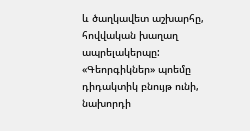և ծաղկավետ աշխարհը, հովվական խաղաղ ապրելակերպը:
«Գեորգիկներ» պոեմը դիդակտիկ բնույթ ունի, նախորդի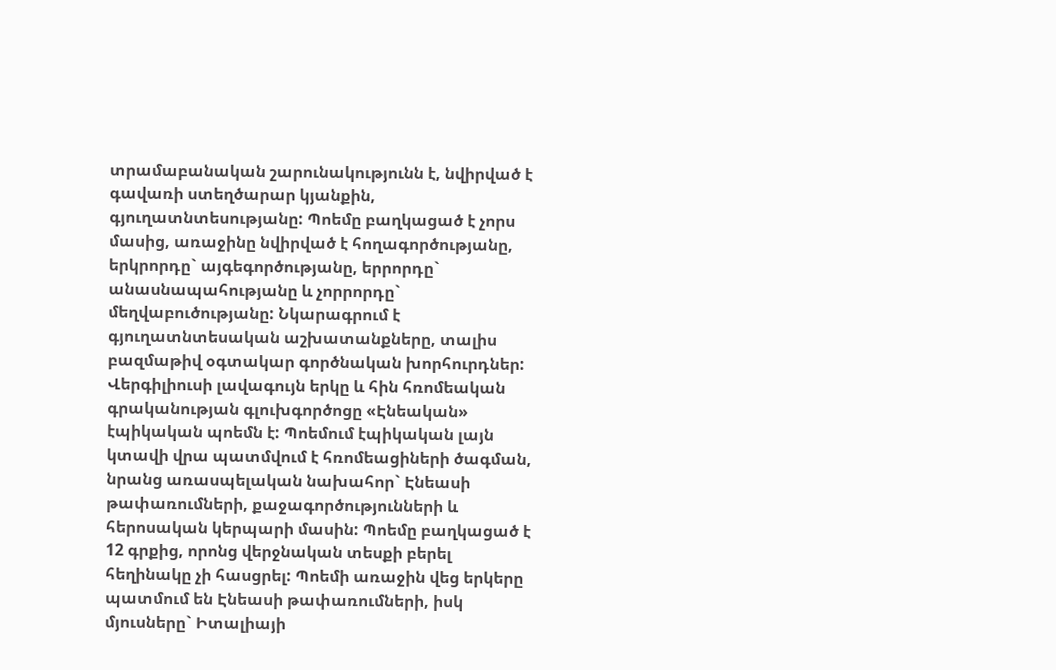տրամաբանական շարունակությունն է, նվիրված է գավառի ստեղծարար կյանքին, գյուղատնտեսությանը: Պոեմը բաղկացած է չորս մասից, առաջինը նվիրված է հողագործությանը, երկրորդը` այգեգործությանը, երրորդը` անասնապահությանը և չորրորդը` մեղվաբուծությանը: Նկարագրում է գյուղատնտեսական աշխատանքները, տալիս բազմաթիվ օգտակար գործնական խորհուրդներ:
Վերգիլիուսի լավագույն երկը և հին հռոմեական գրականության գլուխգործոցը «Էնեական» էպիկական պոեմն է: Պոեմում էպիկական լայն կտավի վրա պատմվում է հռոմեացիների ծագման, նրանց առասպելական նախահոր` Էնեասի թափառումների, քաջագործությունների և հերոսական կերպարի մասին: Պոեմը բաղկացած է 12 գրքից, որոնց վերջնական տեսքի բերել հեղինակը չի հասցրել: Պոեմի առաջին վեց երկերը պատմում են Էնեասի թափառումների, իսկ մյուսները` Իտալիայի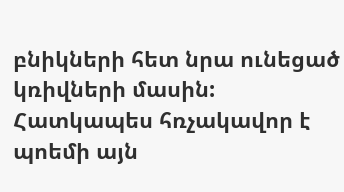բնիկների հետ նրա ունեցած կռիվների մասին: Հատկապես հռչակավոր է պոեմի այն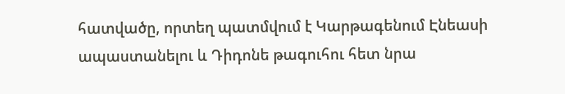հատվածը, որտեղ պատմվում է Կարթագենում Էնեասի ապաստանելու և Դիդոնե թագուհու հետ նրա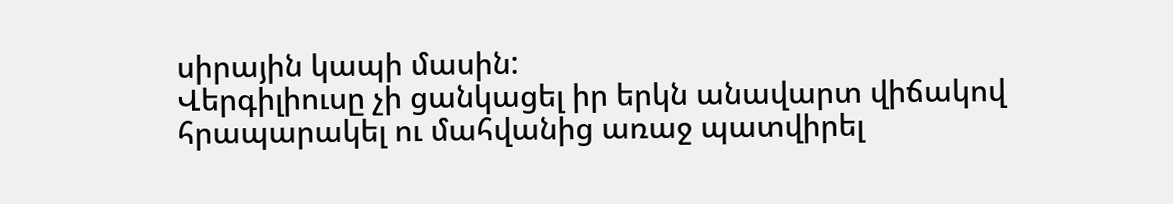սիրային կապի մասին:
Վերգիլիուսը չի ցանկացել իր երկն անավարտ վիճակով հրապարակել ու մահվանից առաջ պատվիրել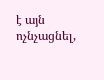է այն ոչնչացնել,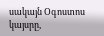սակայն Օգոստոս կայսրը,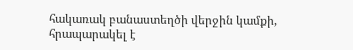հակառակ բանաստեղծի վերջին կամքի, հրապարակել է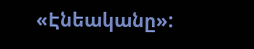«Էնեականը»: